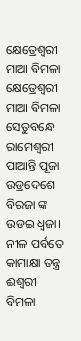କ୍ଷେତ୍ରେଶ୍ବରୀ ମାଆ ବିମଳା
କ୍ଷେତ୍ରେଶ୍ବରୀ ମାଆ ବିମଳା
ସେତୁବନ୍ଧେ ରାମେଶ୍ବରୀ ପାଆନ୍ତି ପୂଜା
ଉଡ୍ରଦେଶେ ବିରଜା ଙ୍କ ଉଡଇ ଧ୍ବଜା।
ନୀଳ ପର୍ବତେ କାମାକ୍ଷା ତନ୍ତ୍ର ଈଶ୍ବରୀ
ବିମଳା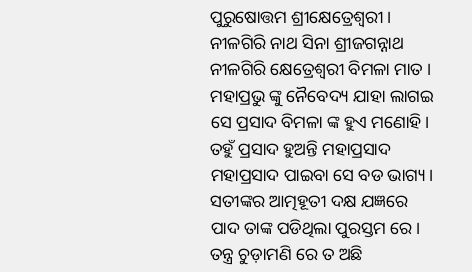ପୁରୁଷୋତ୍ତମ ଶ୍ରୀକ୍ଷେତ୍ରେଶ୍ବରୀ।
ନୀଳଗିରି ନାଥ ସିନା ଶ୍ରୀଜଗନ୍ନାଥ
ନୀଳଗିରି କ୍ଷେତ୍ରେଶ୍ବରୀ ବିମଳା ମାତ ।
ମହାପ୍ରଭୁ ଙ୍କୁ ନୈବେଦ୍ୟ ଯାହା ଲାଗଇ
ସେ ପ୍ରସାଦ ବିମଳା ଙ୍କ ହୁଏ ମଣୋହି।
ତହୁଁ ପ୍ରସାଦ ହୁଅନ୍ତି ମହାପ୍ରସାଦ
ମହାପ୍ରସାଦ ପାଇବା ସେ ବଡ ଭାଗ୍ୟ।
ସତୀଙ୍କର ଆତ୍ମହୂତୀ ଦକ୍ଷ ଯଜ୍ଞରେ
ପାଦ ତାଙ୍କ ପଡିଥିଲା ପୁରସ୍ତମ ରେ।
ତନ୍ତ୍ର ଚୁଡ଼ାମଣି ରେ ତ ଅଛି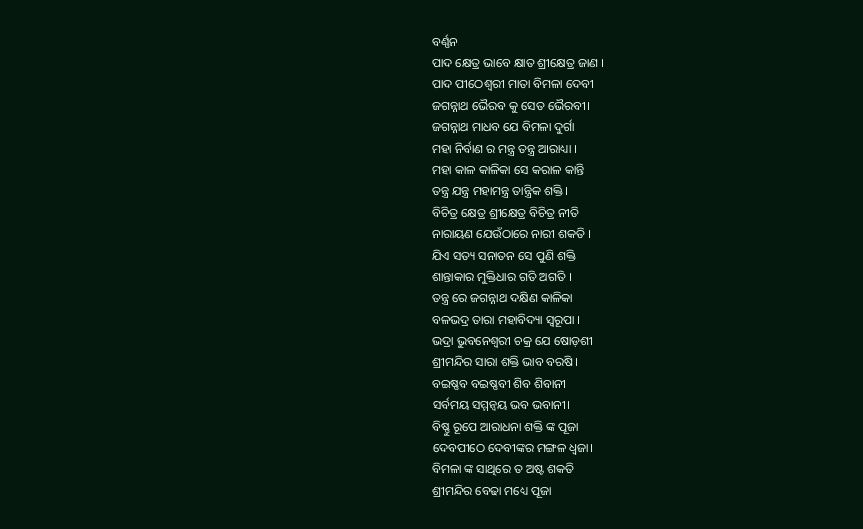ବର୍ଣ୍ଣନ
ପାଦ କ୍ଷେତ୍ର ଭାବେ କ୍ଷାତ ଶ୍ରୀକ୍ଷେତ୍ର ଜାଣ ।
ପାଦ ପୀଠେଶ୍ବରୀ ମାତା ବିମଳା ଦେବୀ
ଜଗନ୍ନାଥ ଭୈରବ କୁ ସେତ ଭୈରବୀ।
ଜଗନ୍ନାଥ ମାଧବ ଯେ ବିମଳା ଦୁର୍ଗା
ମହା ନିର୍ବାଣ ର ମନ୍ତ୍ର ତନ୍ତ୍ର ଆରାଧ୍ୟା ।
ମହା କାଳ କାଳିକା ସେ କରାଳ କାନ୍ତି
ତନ୍ତ୍ର ଯନ୍ତ୍ର ମହାମନ୍ତ୍ର ତାନ୍ତ୍ରିକ ଶକ୍ତି ।
ବିଚିତ୍ର କ୍ଷେତ୍ର ଶ୍ରୀକ୍ଷେତ୍ର ବିଚିତ୍ର ନୀତି
ନାରାୟଣ ଯେଉଁଠାରେ ନାରୀ ଶକତି ।
ଯିଏ ସତ୍ୟ ସନାତନ ସେ ପୁଣି ଶକ୍ତି
ଶାନ୍ତାକାର ମୁକ୍ତିଧାର ଗତି ଅଗତି ।
ତନ୍ତ୍ର ରେ ଜଗନ୍ନାଥ ଦକ୍ଷିଣ କାଳିକା
ବଳଭଦ୍ର ତାରା ମହାବିଦ୍ୟା ସ୍ୱରୂପା ।
ଭଦ୍ରା ଭୁବନେଶ୍ୱରୀ ଚକ୍ର ଯେ ଷୋଡ଼ଶୀ
ଶ୍ରୀମନ୍ଦିର ସାରା ଶକ୍ତି ଭାବ ବରଷି।
ବଇଷ୍ଣବ ବଇଷ୍ଣବୀ ଶିବ ଶିବାନୀ
ସର୍ବମୟ ସମ୍ମନ୍ବୟ ଭବ ଭବାନୀ।
ବିଷ୍ଣୁ ରୂପେ ଆରାଧନା ଶକ୍ତି ଙ୍କ ପୂଜା
ଦେବପୀଠେ ଦେବୀଙ୍କର ମଙ୍ଗଳ ଧ୍ବଜା।
ବିମଳା ଙ୍କ ସାଥିରେ ତ ଅଷ୍ଟ ଶକତି
ଶ୍ରୀମନ୍ଦିର ବେଢା ମଧ୍ୟେ ପୂଜା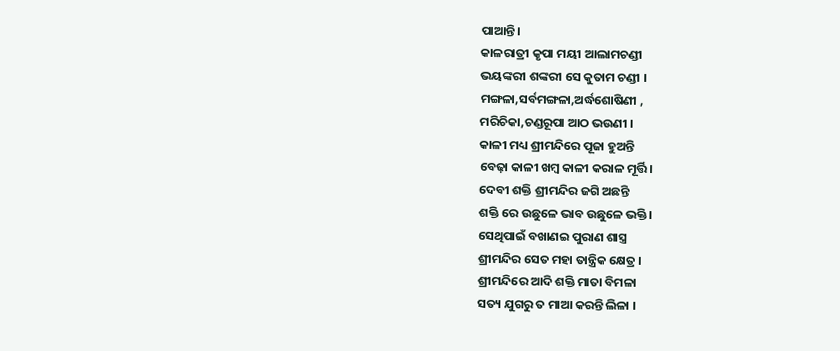ପାଆନ୍ତି।
କାଳରାତ୍ରୀ କୃପା ମୟୀ ଆଲାମଚଣ୍ଡୀ
ଭୟଙ୍କରୀ ଶଙ୍କରୀ ସେ କୁତାମ ଚଣ୍ଡୀ ।
ମଙ୍ଗଳା,ସର୍ବମଙ୍ଗଳା,ଅର୍ଦ୍ଧଶୋଷିଣୀ ,
ମରିଚିକା,ଚଣ୍ଡରୂପା ଆଠ ଭଉଣୀ ।
କାଳୀ ମଧ୍ୟ ଶ୍ରୀମନ୍ଦିରେ ପୂଜା ହୁଅନ୍ତି
ବେଢ଼ା କାଳୀ ଖମ୍ବ କାଳୀ କରାଳ ମୂର୍ତ୍ତି।
ଦେବୀ ଶକ୍ତି ଶ୍ରୀମନ୍ଦିର ଜଗି ଅଛନ୍ତି
ଶକ୍ତି ରେ ଉଛୁଳେ ଭାବ ଉଛୁଳେ ଭକ୍ତି।
ସେଥିପାଇଁ ବଖାଣଇ ପୁରାଣ ଶାସ୍ତ୍ର
ଶ୍ରୀମନ୍ଦିର ସେତ ମହା ତାନ୍ତ୍ରିକ କ୍ଷେତ୍ର ।
ଶ୍ରୀମନ୍ଦିରେ ଆଦି ଶକ୍ତି ମାତା ବିମଳା
ସତ୍ୟ ଯୁଗରୁ ତ ମାଆ କରନ୍ତି ଲିଳା ।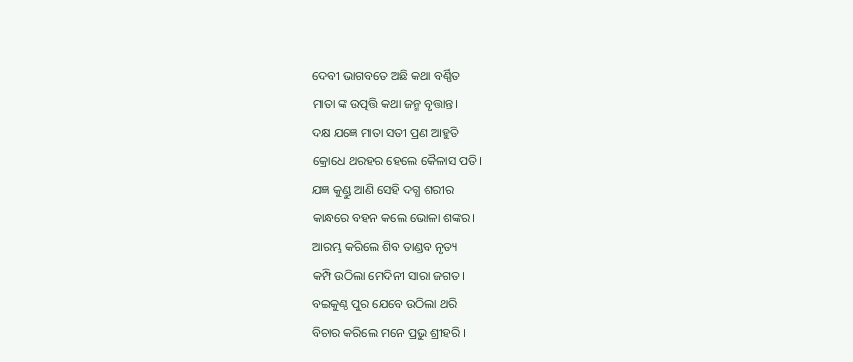ଦେବୀ ଭାଗବତେ ଅଛି କଥା ବର୍ଣ୍ଣିତ
ମାତା ଙ୍କ ଉତ୍ପତ୍ତି କଥା ଜନ୍ମ ବୃତ୍ତାନ୍ତ।
ଦକ୍ଷ ଯଜ୍ଞେ ମାତା ସତୀ ପ୍ରଣ ଆହୁତି
କ୍ରୋଧେ ଥରହର ହେଲେ କୈଳାସ ପତି।
ଯଜ୍ଞ କୁଣ୍ଡୁ ଆଣି ସେହି ଦଗ୍ଧ ଶରୀର
କାନ୍ଧରେ ବହନ କଲେ ଭୋଳା ଶଙ୍କର।
ଆରମ୍ଭ କରିଲେ ଶିବ ତାଣ୍ଡବ ନୃତ୍ୟ
କମ୍ପି ଉଠିଲା ମେଦିନୀ ସାରା ଜଗତ।
ବଇକୁଣ୍ଠ ପୁର ଯେବେ ଉଠିଲା ଥରି
ବିଚାର କରିଲେ ମନେ ପ୍ରଭୁ ଶ୍ରୀହରି ।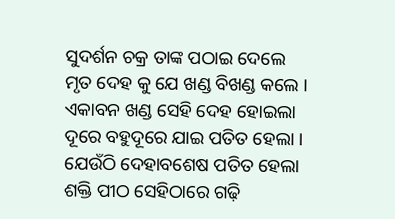ସୁଦର୍ଶନ ଚକ୍ର ତାଙ୍କ ପଠାଇ ଦେଲେ
ମୃତ ଦେହ କୁ ଯେ ଖଣ୍ଡ ବିଖଣ୍ଡ କଲେ ।
ଏକାବନ ଖଣ୍ଡ ସେହି ଦେହ ହୋଇଲା
ଦୂରେ ବହୁଦୂରେ ଯାଇ ପତିତ ହେଲା ।
ଯେଉଁଠି ଦେହାବଶେଷ ପତିତ ହେଲା
ଶକ୍ତି ପୀଠ ସେହିଠାରେ ଗଢ଼ି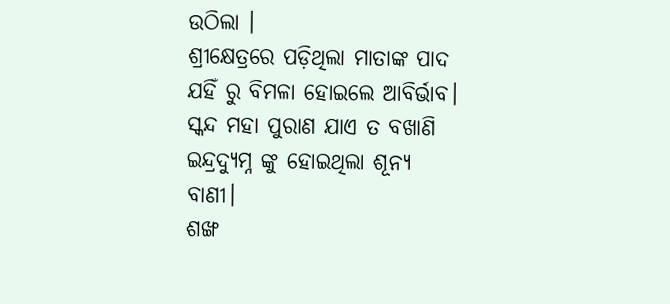ଉଠିଲା ।
ଶ୍ରୀକ୍ଷେତ୍ରରେ ପଡ଼ିଥିଲା ମାତାଙ୍କ ପାଦ
ଯହିଁ ରୁ ବିମଳା ହୋଇଲେ ଆବିର୍ଭାବ।
ସ୍କନ୍ଦ ମହା ପୁରାଣ ଯାଏ ତ ବଖାଣି
ଇନ୍ଦ୍ରଦ୍ୟୁମ୍ନ ଙ୍କୁ ହୋଇଥିଲା ଶୂନ୍ୟ ବାଣୀ।
ଶଙ୍ଖ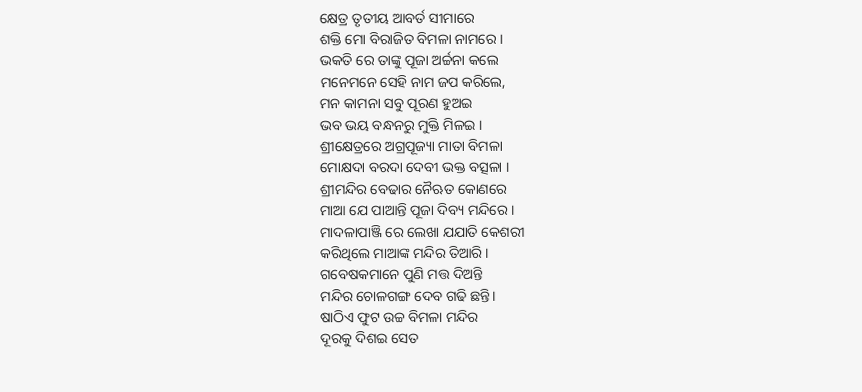କ୍ଷେତ୍ର ତୃତୀୟ ଆବର୍ତ ସୀମାରେ
ଶକ୍ତି ମୋ ବିରାଜିତ ବିମଳା ନାମରେ ।
ଭକତି ରେ ତାଙ୍କୁ ପୂଜା ଅର୍ଚ୍ଚନା କଲେ
ମନେମନେ ସେହି ନାମ ଜପ କରିଲେ,
ମନ କାମନା ସବୁ ପୂରଣ ହୁଅଇ
ଭବ ଭୟ ବନ୍ଧନରୁ ମୁକ୍ତି ମିଳଇ ।
ଶ୍ରୀକ୍ଷେତ୍ରରେ ଅଗ୍ରପୂଜ୍ୟା ମାତା ବିମଳା
ମୋକ୍ଷଦା ବରଦା ଦେବୀ ଭକ୍ତ ବତ୍ସଳା ।
ଶ୍ରୀମନ୍ଦିର ବେଢାର ନୈଋତ କୋଣରେ
ମାଆ ଯେ ପାଆନ୍ତି ପୂଜା ଦିବ୍ୟ ମନ୍ଦିରେ ।
ମାଦଳାପାଞ୍ଜି ରେ ଲେଖା ଯଯାତି କେଶରୀ
କରିଥିଲେ ମାଆଙ୍କ ମନ୍ଦିର ତିଆରି ।
ଗବେଷକମାନେ ପୁଣି ମତ୍ତ ଦିଅନ୍ତି
ମନ୍ଦିର ଚୋଳଗଙ୍ଗ ଦେବ ଗଢି ଛନ୍ତି।
ଷାଠିଏ ଫୁଟ ଉଚ୍ଚ ବିମଳା ମନ୍ଦିର
ଦୂରକୁ ଦିଶଇ ସେତ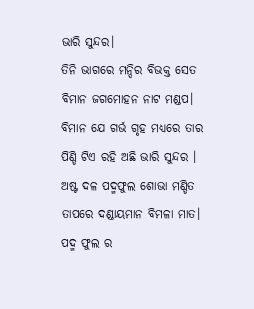ଭାରି ସୁନ୍ଦର।
ତିନି ଭାଗରେ ମନ୍ଦିର ବିଭକ୍ତ ସେତ
ବିମାନ ଜଗମୋହନ ନାଟ ମଣ୍ଡପ।
ବିମାନ ଯେ ଗର୍ଭ ଗୃହ ମଧ୍ୟରେ ତାର
ପିଣ୍ଡି ଟିଏ ରହି ଅଛି ଭାରି ସୁନ୍ଦର ।
ଅଷ୍ଟ ଦଳ ପଦ୍ମଫୁଲ ଶୋଭା ମଣ୍ଡିତ
ତାପରେ ଦଣ୍ଡାୟମାନ ବିମଳା ମାତ।
ପଦ୍ମ ଫୁଲ ର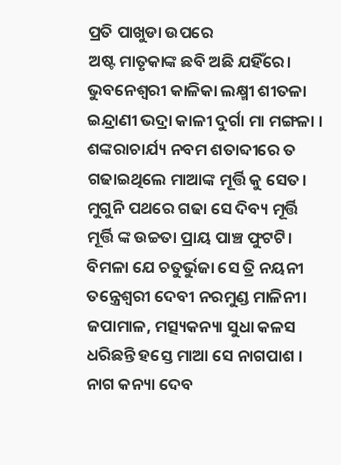ପ୍ରତି ପାଖୁଡା ଉପରେ
ଅଷ୍ଟ ମାତୃକାଙ୍କ ଛବି ଅଛି ଯହିଁରେ।
ଭୁବନେଶ୍ୱରୀ କାଳିକା ଲକ୍ଷ୍ମୀ ଶୀତଳା
ଇନ୍ଦ୍ରାଣୀ ଭଦ୍ରା କାଳୀ ଦୁର୍ଗା ମା ମଙ୍ଗଳା ।
ଶଙ୍କରାଚାର୍ଯ୍ୟ ନବମ ଶତାବ୍ଦୀରେ ତ
ଗଢାଇଥିଲେ ମାଆଙ୍କ ମୂର୍ତ୍ତି କୁ ସେତ।
ମୁଗୁନି ପଥରେ ଗଢା ସେ ଦିବ୍ୟ ମୂର୍ତ୍ତି
ମୂର୍ତ୍ତି ଙ୍କ ଉଚ୍ଚତା ପ୍ରାୟ ପାଞ୍ଚ ଫୁଟଟି।
ବିମଳା ଯେ ଚତୁର୍ଭୁଜା ସେ ତ୍ରି ନୟନୀ
ତନ୍ତ୍ରେଶ୍ବରୀ ଦେବୀ ନରମୁଣ୍ଡ ମାଳିନୀ।
ଜପାମାଳ, ମତ୍ସ୍ୟକନ୍ୟା ସୁଧା କଳସ
ଧରିଛନ୍ତି ହସ୍ତେ ମାଆ ସେ ନାଗପାଶ ।
ନାଗ କନ୍ୟା ଦେବ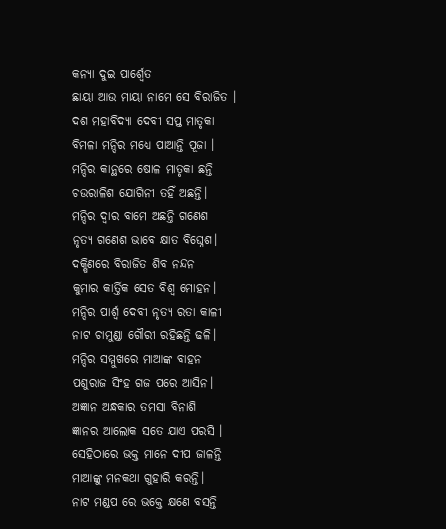କନ୍ୟା ଦୁଇ ପାର୍ଶ୍ଵେତ
ଛାୟା ଆଉ ମାୟା ନାମେ ସେ ବିରାଜିତ ।
ଦଶ ମହାବିଦ୍ୟା ଦେବୀ ସପ୍ତ ମାତୃକା
ବିମଳା ମନ୍ଦିର ମଧ୍ୟେ ପାଆନ୍ତି ପୂଜା ।
ମନ୍ଦିର କାନ୍ଥରେ ଷୋଳ ମାତୃକା ଛନ୍ତି
ଚଉରାଳିଶ ଯୋଗିନୀ ତହିଁ ଅଛନ୍ତି।
ମନ୍ଦିର ଦ୍ବାର ବାମେ ଅଛନ୍ତି ଗଣେଶ
ନୃତ୍ୟ ଗଣେଶ ଭାବେ କ୍ଷାତ ବିଘ୍ନେଶ।
ଦକ୍ଷିଣରେ ବିରାଜିତ ଶିବ ନନ୍ଦନ
କୁମାର କାର୍ତ୍ତିକ ସେତ ବିଶ୍ଵ ମୋହନ।
ମନ୍ଦିର ପାର୍ଶ୍ଵ ଦେବୀ ନୃତ୍ୟ ରତା କାଳୀ
ନାଟ ଚାମୁଣ୍ଡା ଗୌରୀ ରହିଛନ୍ତି ଢଳି।
ମନ୍ଦିର ସମ୍ମୁଖରେ ମାଆଙ୍କ ବାହନ
ପଶୁରାଜ ସିଂହ ଗଜ ପରେ ଆସିନ।
ଅଜ୍ଞାନ ଅନ୍ଧକାର ତମସା ବିନାଶି
ଜ୍ଞାନର ଆଲୋକ ସତେ ଯାଏ ପରସି ।
ସେହିଠାରେ ଭକ୍ତ ମାନେ ଦୀପ ଜାଳନ୍ତି
ମାଆଙ୍କୁ ମନକଥା ଗୁହାରି କରନ୍ତି।
ନାଟ ମଣ୍ଡପ ରେ ଭକ୍ତେ କ୍ଷଣେ ବସନ୍ତି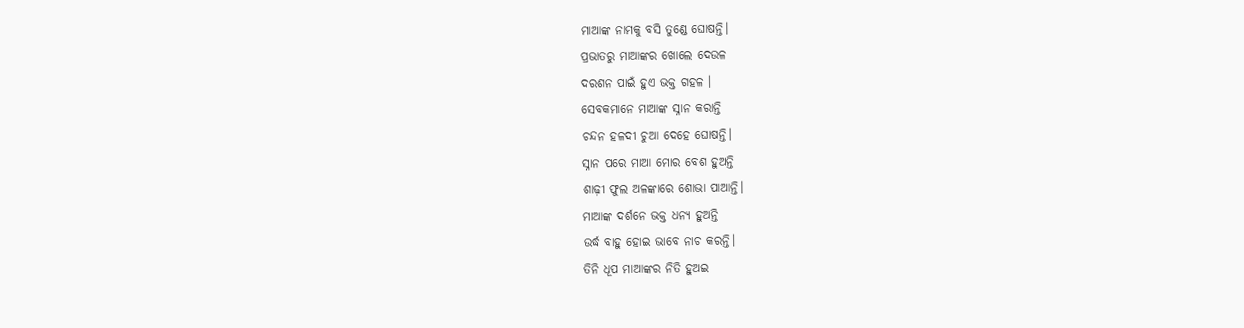ମାଆଙ୍କ ନାମକୁ ବସି ତୁଣ୍ଡେ ଘୋଷନ୍ତି।
ପ୍ରଭାତରୁ ମାଆଙ୍କର ଖୋଲେ ଦେଉଳ
ଦରଶନ ପାଇଁ ହୁଏ ଭକ୍ତ ଗହଳ ।
ସେବକମାନେ ମାଆଙ୍କ ସ୍ନାନ କରାନ୍ତି
ଚନ୍ଦନ ହଳଦୀ ଚୁଆ ଦେହେ ଘୋଷନ୍ତି।
ସ୍ନାନ ପରେ ମାଆ ମୋର ବେଶ ହୁଅନ୍ତି
ଶାଢ଼ୀ ଫୁଲ ଅଳଙ୍କାରେ ଶୋଭା ପାଆନ୍ତି।
ମାଆଙ୍କ ଦର୍ଶନେ ଭକ୍ତ ଧନ୍ୟ ହୁଅନ୍ତି
ଉର୍ଦ୍ଧ ବାହୁ ହୋଇ ଭାବେ ନାଚ କରନ୍ତି।
ତିନି ଧୂପ ମାଆଙ୍କର ନିତି ହୁଅଇ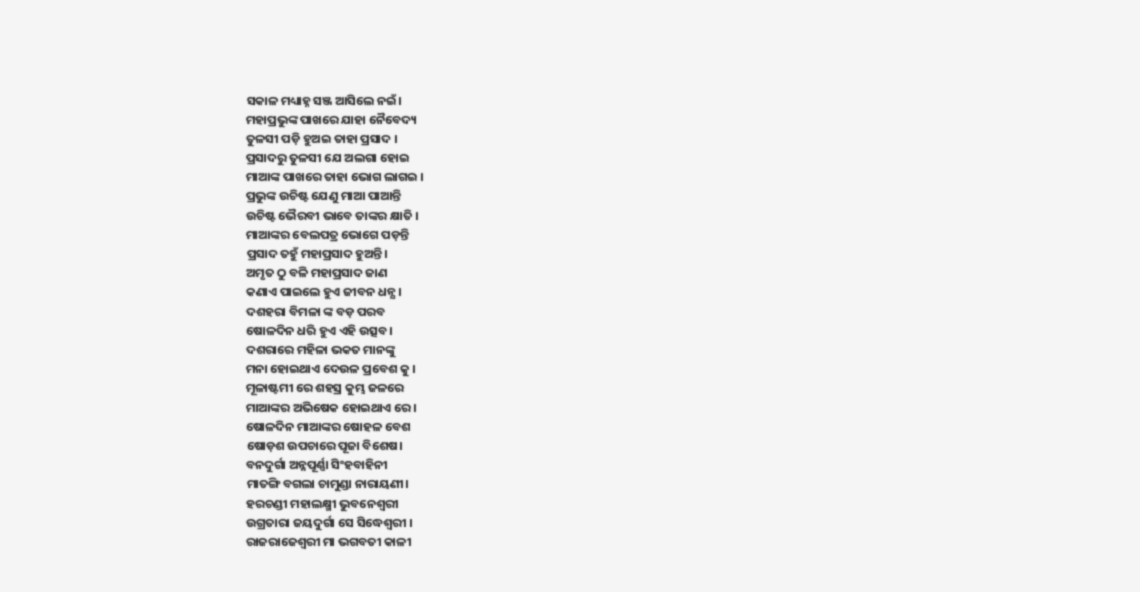ସକାଳ ମଧ୍ୟାହ୍ନ ସଞ୍ଜ ଆସିଲେ ନଇଁ।
ମହାପ୍ରଭୁଙ୍କ ପାଖରେ ଯାହା ନୈବେଦ୍ୟ
ତୁଳସୀ ପଡ଼ି ହୁଅଇ ତାହା ପ୍ରସାଦ ।
ପ୍ରସାଦରୁ ତୁଳସୀ ଯେ ଅଲଗା ହୋଇ
ମାଆଙ୍କ ପାଖରେ ତାହା ଭୋଗ ଲାଗଇ ।
ପ୍ରଭୁଙ୍କ ଉଚିଷ୍ଟ ଯେଣୁ ମାଆ ପାଆନ୍ତି
ଉଚିଷ୍ଟ ଭୈରବୀ ଭାବେ ତାଙ୍କର କ୍ଷାତି ।
ମାଆଙ୍କର ବେଲପତ୍ର ଭୋଗେ ପଡ଼ନ୍ତି
ପ୍ରସାଦ ତହୁଁ ମହାପ୍ରସାଦ ହୁଅନ୍ତି।
ଅମୃତ ଠୁ ବଳି ମହାପ୍ରସାଦ ଜାଣ
କଣାଏ ପାଇଲେ ହୁଏ ଜୀବନ ଧନ୍ଯ।
ଦଶହରା ବିମଳା ଙ୍କ ବଡ଼ ପରବ
ଷୋଳଦିନ ଧରି ହୁଏ ଏହି ଉତ୍ସବ।
ଦଶରାରେ ମହିଳା ଭକତ ମାନଙ୍କୁ
ମନା ହୋଇଥାଏ ଦେଉଳ ପ୍ରବେଶ କୁ ।
ମୂଳାଷ୍ଟମୀ ରେ ଶହସ୍ର କୁମ୍ଭ ଜଳରେ
ମାଆଙ୍କର ଅଭିଷେକ ହୋଇଥାଏ ରେ।
ଷୋଳଦିନ ମାଆଙ୍କର ଷୋହଳ ବେଶ
ଷୋଡ଼ଶ ଉପଚାରେ ପୂଜା ବିଶେଷ।
ବନଦୁର୍ଗା ଅନ୍ନପୂର୍ଣ୍ଣା ସିଂହବାହିନୀ
ମାତଙ୍ଗି ବଗଲା ଚାମୁଣ୍ଡା ନାରାୟଣୀ।
ହରଚଣ୍ଡୀ ମହାଲକ୍ଷ୍ମୀ ଭୁବନେଶ୍ୱରୀ
ଉଗ୍ରତାରା ଜୟଦୁର୍ଗା ସେ ସିଦ୍ଧେଶ୍ୱରୀ ।
ରାଜରାଜେଶ୍ଵରୀ ମା ଭଗବତୀ କାଳୀ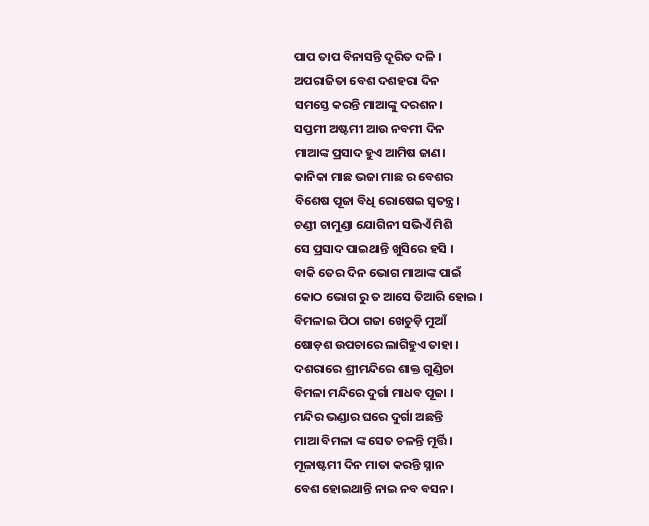ପାପ ତାପ ବିନାସନ୍ତି ଦୂରିତ ଦଳି ।
ଅପରାଜିତା ବେଶ ଦଶହରା ଦିନ
ସମସ୍ତେ କରନ୍ତି ମାଆଙ୍କୁ ଦରଶନ।
ସପ୍ତମୀ ଅଷ୍ଟମୀ ଆଉ ନବମୀ ଦିନ
ମାଆଙ୍କ ପ୍ରସାଦ ହୁଏ ଆମିଷ ଜାଣ।
କାନିକା ମାଛ ଭଜା ମାଛ ର ବେଶର
ବିଶେଷ ପୂଜା ବିଧି ରୋଷେଇ ସ୍ବତନ୍ତ୍ର।
ଚଣ୍ଡୀ ଚାମୁଣ୍ଡା ଯୋଗିନୀ ସଭିଏଁ ମିଶି
ସେ ପ୍ରସାଦ ପାଇଥାନ୍ତି ଖୁସିରେ ହସି ।
ବାକି ତେର ଦିନ ଭୋଗ ମାଆଙ୍କ ପାଇଁ
କୋଠ ଭୋଗ ରୁ ତ ଆସେ ତିଆରି ହୋଇ ।
ବିମଳାଇ ପିଠା ଗଜା ଖେଚୁଡ଼ି ମୁଆଁ
ଷୋଡ଼ଶ ଉପଚାରେ ଲାଗିହୁଏ ତାହା ।
ଦଶରାରେ ଶ୍ରୀମନ୍ଦିରେ ଶାକ୍ତ ଗୁଣ୍ଡିଚା
ବିମଳା ମନ୍ଦିରେ ଦୁର୍ଗା ମାଧବ ପୂଜା ।
ମନ୍ଦିର ଭଣ୍ଡାର ଘରେ ଦୁର୍ଗା ଅଛନ୍ତି
ମାଆ ବିମଳା ଙ୍କ ସେତ ଚଳନ୍ତି ମୂର୍ତ୍ତି।
ମୂଳାଷ୍ଟମୀ ଦିନ ମାତା କରନ୍ତି ସ୍ନାନ
ବେଶ ହୋଇଥାନ୍ତି ନାଇ ନବ ବସନ।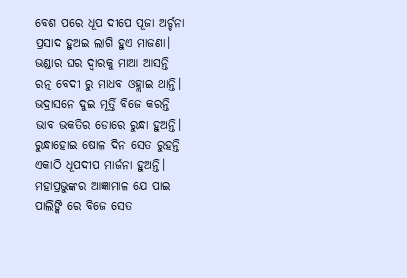ବେଶ ପରେ ଧୂପ ଦୀପେ ପୂଜା ଅର୍ଚ୍ଚନା
ପ୍ରସାଦ ହୁଅଇ ଲାଗି ହୁଏ ମାଜଣା।
ଭଣ୍ଡାର ଘର ଦ୍ବାରକୁ ମାଆ ଆସନ୍ତି
ରତ୍ନ ବେଦୀ ରୁ ମାଧବ ଓହ୍ଲାଇ ଥାନ୍ତି।
ଭଦ୍ରାସନେ ଦୁଇ ମୂର୍ତ୍ତି ବିଜେ କରନ୍ତି
ଭାବ ଭକତିର ଡୋରେ ରୁନ୍ଧା ହୁଅନ୍ତି।
ରୁନ୍ଧାହୋଇ ଷୋଳ ଦିନ ସେତ ରୁହନ୍ତି
ଏକାଠି ଧୂପଦୀପ ମାର୍ଜନା ହୁଅନ୍ତି।
ମହାପ୍ରଭୁଙ୍କର ଆଜ୍ଞାମାଳ ଯେ ପାଇ
ପାଲିଙ୍କି ରେ ବିଜେ ସେତ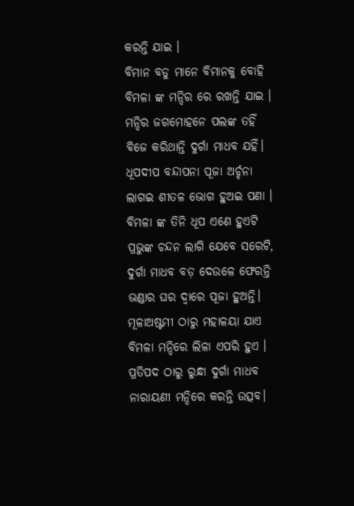କରନ୍ତି ଯାଇ ।
ବିମାନ ବଡୁ ମାନେ ବିମାନକୁ ବୋହି
ବିମଳା ଙ୍କ ମନ୍ଦିର ରେ ରଖନ୍ତି ଯାଇ ।
ମନ୍ଦିର ଜଗମୋହନେ ପଲଙ୍କ ତହିଁ
ବିଜେ କରିଥାନ୍ତି ଦୁର୍ଗା ମାଧବ ଯହିଁ।
ଧୂପଦୀପ ବନ୍ଦାପନା ପୂଜା ଅର୍ଚ୍ଚନା
ଲାଗଇ ଶୀତଳ ଭୋଗ ହୁଅଇ ପଣା ।
ବିମଳା ଙ୍କ ତିନି ଧୂପ ଏଣେ ହୁଏଟି
ପ୍ରଭୁଙ୍କ ଚନ୍ଦନ ଲାଗି ଯେବେ ସରେଟି,
ଦୁର୍ଗା ମାଧବ ବଡ଼ ଦେଉଳେ ଫେରନ୍ତି
ଭଣ୍ଡାର ଘର ଦ୍ବାରେ ପୂଜା ହୁଅନ୍ତି।
ମୂଳାଅଷ୍ଟମୀ ଠାରୁ ମହାଳୟା ଯାଏ
ବିମଳା ମନ୍ଦିରେ ଲିଳା ଏପରି ହୁଏ ।
ପ୍ରତିପଦ ଠାରୁ ରୁନ୍ଧା ଦୁର୍ଗା ମାଧବ
ନାରାୟଣୀ ମନ୍ଦିରେ କରନ୍ତି ଉତ୍ସବ।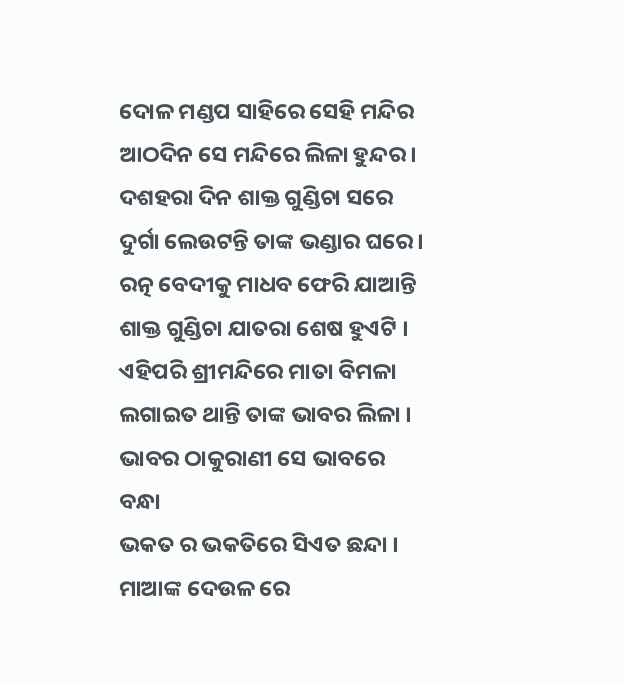ଦୋଳ ମଣ୍ଡପ ସାହିରେ ସେହି ମନ୍ଦିର
ଆଠଦିନ ସେ ମନ୍ଦିରେ ଲିଳା ହୁନ୍ଦର।
ଦଶହରା ଦିନ ଶାକ୍ତ ଗୁଣ୍ଡିଚା ସରେ
ଦୁର୍ଗା ଲେଉଟନ୍ତି ତାଙ୍କ ଭଣ୍ଡାର ଘରେ।
ରତ୍ନ ବେଦୀକୁ ମାଧବ ଫେରି ଯାଆନ୍ତି
ଶାକ୍ତ ଗୁଣ୍ଡିଚା ଯାତରା ଶେଷ ହୁଏଟି ।
ଏହିପରି ଶ୍ରୀମନ୍ଦିରେ ମାତା ବିମଳା
ଲଗାଇତ ଥାନ୍ତି ତାଙ୍କ ଭାବର ଲିଳା ।
ଭାବର ଠାକୁରାଣୀ ସେ ଭାବରେ ବନ୍ଧା
ଭକତ ର ଭକତିରେ ସିଏତ ଛନ୍ଦା ।
ମାଆଙ୍କ ଦେଉଳ ରେ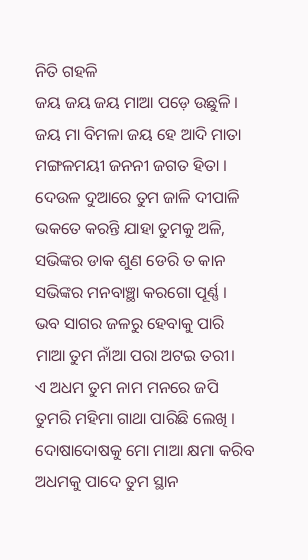ନିତି ଗହଳି
ଜୟ ଜୟ ଜୟ ମାଆ ପଡ଼େ ଉଛୁଳି ।
ଜୟ ମା ବିମଳା ଜୟ ହେ ଆଦି ମାତା
ମଙ୍ଗଳମୟୀ ଜନନୀ ଜଗତ ହିତା ।
ଦେଉଳ ଦୁଆରେ ତୁମ ଜାଳି ଦୀପାଳି
ଭକତେ କରନ୍ତି ଯାହା ତୁମକୁ ଅଳି,
ସଭିଙ୍କର ଡାକ ଶୁଣ ଡେରି ତ କାନ
ସଭିଙ୍କର ମନବାଞ୍ଛା କରଗୋ ପୂର୍ଣ୍ଣ ।
ଭବ ସାଗର ଜଳରୁ ହେବାକୁ ପାରି
ମାଆ ତୁମ ନାଁଆ ପରା ଅଟଇ ତରୀ।
ଏ ଅଧମ ତୁମ ନାମ ମନରେ ଜପି
ତୁମରି ମହିମା ଗାଥା ପାରିଛି ଲେଖି ।
ଦୋଷାଦୋଷକୁ ମୋ ମାଆ କ୍ଷମା କରିବ
ଅଧମକୁ ପାଦେ ତୁମ ସ୍ଥାନ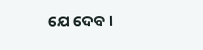ଯେ ଦେବ ।